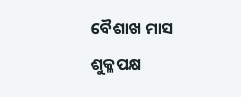ବୈଶାଖ ମାସ ଶୁକ୍ଳପକ୍ଷ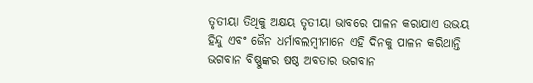ତୃତୀୟା ତିଥିକୁ ଅକ୍ଷୟ ତୃତୀୟା ଭାବରେ ପାଳନ କରାଯାଏ ଉଭୟ ହିନ୍ଦୁ ଏବଂ ଜୈନ ଧର୍ମାବଲମ୍ବୀମାନେ ଏହି ଦିନକୁ ପାଳନ କରିଥାନ୍ତି ଭଗବାନ ବିଷ୍ଣୁଙ୍କର ଷଷ୍ଠ ଅବତାର ଭଗବାନ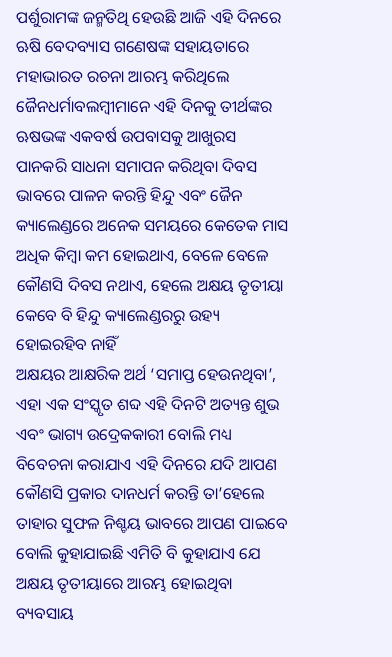ପର୍ଶୁରାମଙ୍କ ଜନ୍ମତିଥି ହେଉଛି ଆଜି ଏହି ଦିନରେ ଋଷି ବେଦବ୍ୟାସ ଗଣେଷଙ୍କ ସହାୟତାରେ ମହାଭାରତ ରଚନା ଆରମ୍ଭ କରିଥିଲେ ଜୈନଧର୍ମାବଲମ୍ବୀମାନେ ଏହି ଦିନକୁ ତୀର୍ଥଙ୍କର ଋଷଭଙ୍କ ଏକବର୍ଷ ଉପବାସକୁ ଆଖୁରସ ପାନକରି ସାଧନା ସମାପନ କରିଥିବା ଦିବସ ଭାବରେ ପାଳନ କରନ୍ତି ହିନ୍ଦୁ ଏବଂ ଜୈନ କ୍ୟାଲେଣ୍ଡରେ ଅନେକ ସମୟରେ କେତେକ ମାସ ଅଧିକ କିମ୍ବା କମ ହୋଇଥାଏ, ବେଳେ ବେଳେ କୌଣସି ଦିବସ ନଥାଏ, ହେଲେ ଅକ୍ଷୟ ତୃତୀୟା କେବେ ବି ହିନ୍ଦୁ କ୍ୟାଲେଣ୍ଡରରୁ ଉହ୍ୟ ହୋଇରହିବ ନାହିଁ
ଅକ୍ଷୟର ଆକ୍ଷରିକ ଅର୍ଥ ‘ସମାପ୍ତ ହେଉନଥିବା’, ଏହା ଏକ ସଂସ୍କୃତ ଶବ୍ଦ ଏହି ଦିନଟି ଅତ୍ୟନ୍ତ ଶୁଭ ଏବଂ ଭାଗ୍ୟ ଉଦ୍ରେକକାରୀ ବୋଲି ମଧ୍ୟ ବିବେଚନା କରାଯାଏ ଏହି ଦିନରେ ଯଦି ଆପଣ କୌଣସି ପ୍ରକାର ଦାନଧର୍ମ କରନ୍ତି ତା’ହେଲେ ତାହାର ସୁଫଳ ନିଶ୍ଚୟ ଭାବରେ ଆପଣ ପାଇବେ ବୋଲି କୁହାଯାଇଛି ଏମିତି ବି କୁହାଯାଏ ଯେ ଅକ୍ଷୟ ତୃତୀୟାରେ ଆରମ୍ଭ ହୋଇଥିବା ବ୍ୟବସାୟ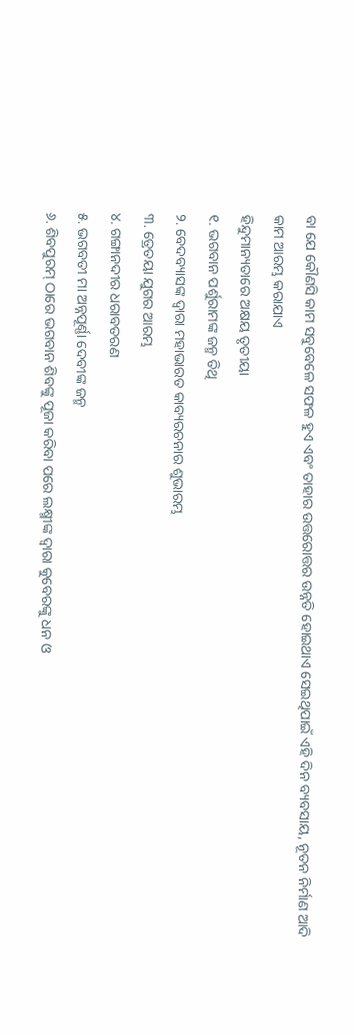ବା ଯେ କୌଣସି କାମ ସବୁବେଳେ ସଫଳ ହୁଏ ଏବଂ ତାହାର ଉତ୍ତରୋତ୍ତର ଉନ୍ନତି ହୋଇଥାଏ ସେଇଥିପାଇଁ ଏହି ଦିନ ବ୍ୟବସାୟ, ନୂତନ ନିର୍ମାଣ ଆଦି କାମ ଆରମ୍ଭ କରାଯାଏ
ହିନ୍ଦୁମାନ୍ୟତାରେ ଅକ୍ଷୟ ତୃତୀୟା
୧. ଭଗବାନ ପର୍ଶୁରାମଙ୍କ ଜନ୍ମ ତିଥି
୨. ବେଦବ୍ୟାସଙ୍କ ଦ୍ବାରା ମହାଭାରତ କାବ୍ୟରଚନାର ଶୁଭାରମ୍ଭ
୩. ତ୍ରେତୟା ଯୁଗର ଆରମ୍ଭ
୪. ଗଙ୍ଗାନଦୀର ଧରାବତରଣ
୫. ଭଗବତୀ ମା ଅନ୍ନପୂର୍ଣ୍ଣା ଦେବୀଙ୍କ ଜନ୍ମ
୬. ଶିବପୁରମ୍ ଠାରେ ଭଗବାନ ଶିବଙ୍କୁ ପୂଜା କରିବା ପରେ ଲକ୍ଷ୍ମୀଙ୍କ ଦ୍ବାରା କୁବେରଙ୍କୁ ଧନ ଓ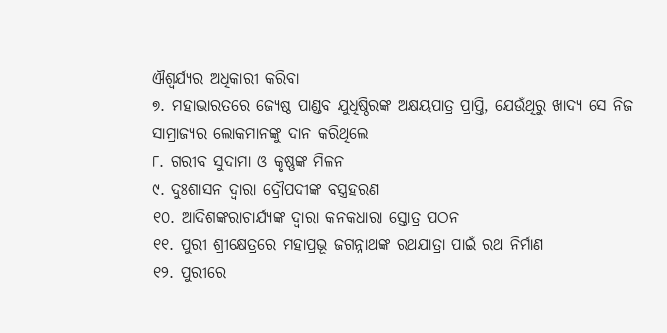ଐଶ୍ବର୍ଯ୍ୟର ଅଧିକାରୀ କରିବା
୭. ମହାଭାରତରେ ଜ୍ୟେଷ୍ଠ ପାଣ୍ଡବ ଯୁଧିଷ୍ଠିରଙ୍କ ଅକ୍ଷୟପାତ୍ର ପ୍ରାପ୍ତି, ଯେଉଁଥିରୁ ଖାଦ୍ୟ ସେ ନିଜ ସାମ୍ରାଜ୍ୟର ଲୋକମାନଙ୍କୁ ଦାନ କରିଥିଲେ
୮. ଗରୀବ ସୁଦାମା ଓ କୃଷ୍ଣଙ୍କ ମିଳନ
୯. ଦୁଃଶାସନ ଦ୍ବାରା ଦ୍ରୌପଦୀଙ୍କ ବସ୍ତ୍ରହରଣ
୧୦. ଆଦିଶଙ୍କରାଚାର୍ଯ୍ୟଙ୍କ ଦ୍ବାରା କନକଧାରା ସ୍ତୋତ୍ର ପଠନ
୧୧. ପୁରୀ ଶ୍ରୀକ୍ଷେତ୍ରରେ ମହାପ୍ରଭୂ ଜଗନ୍ନାଥଙ୍କ ରଥଯାତ୍ରା ପାଇଁ ରଥ ନିର୍ମାଣ
୧୨. ପୁରୀରେ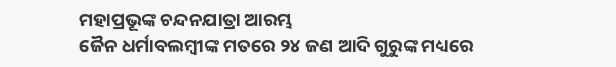ମହାପ୍ରଭୂଙ୍କ ଚନ୍ଦନଯାତ୍ରା ଆରମ୍ଭ
ଜୈନ ଧର୍ମାବଲମ୍ବୀଙ୍କ ମତରେ ୨୪ ଜଣ ଆଦି ଗୁରୁଙ୍କ ମଧ୍ୟରେ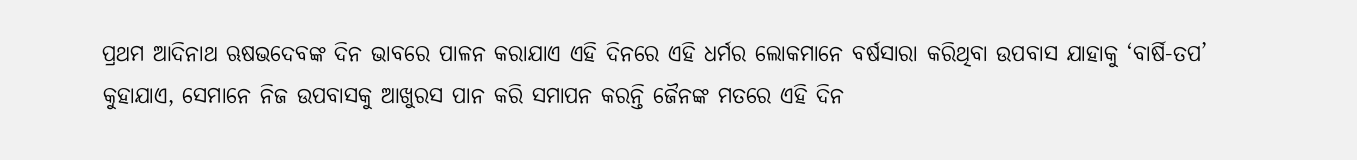ପ୍ରଥମ ଆଦିନାଥ ଋଷଭଦେବଙ୍କ ଦିନ ଭାବରେ ପାଳନ କରାଯାଏ ଏହି ଦିନରେ ଏହି ଧର୍ମର ଲୋକମାନେ ବର୍ଷସାରା କରିଥିବା ଉପବାସ ଯାହାକୁ ‘ବାର୍ଷି-ତପ’ କୁହାଯାଏ, ସେମାନେ ନିଜ ଉପବାସକୁ ଆଖୁରସ ପାନ କରି ସମାପନ କରନ୍ତି ଜୈନଙ୍କ ମତରେ ଏହି ଦିନ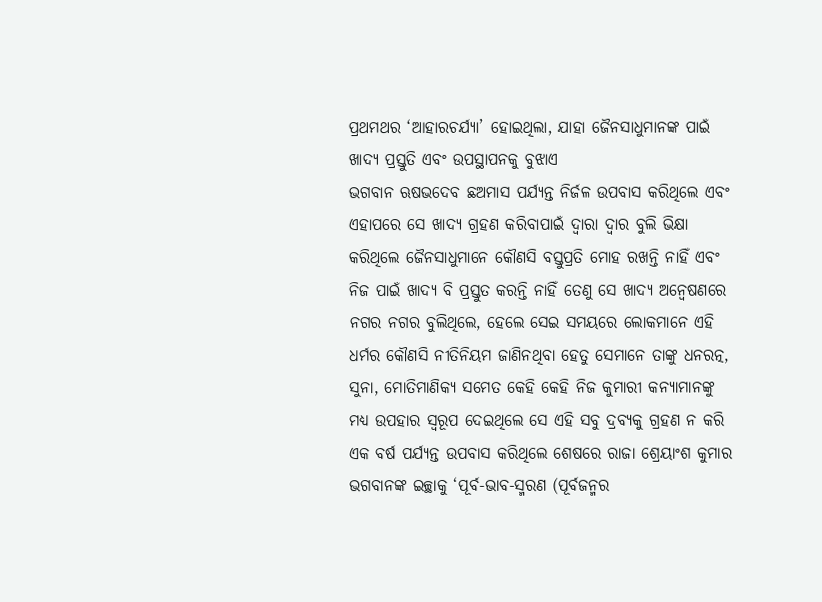ପ୍ରଥମଥର ‘ଆହାରଚର୍ଯ୍ୟା’ ହୋଇଥିଲା, ଯାହା ଜୈନସାଧୁମାନଙ୍କ ପାଇଁ ଖାଦ୍ୟ ପ୍ରସ୍ତୁତି ଏବଂ ଉପସ୍ଥାପନକୁ ବୁଝାଏ
ଭଗବାନ ଋଷଭଦେବ ଛଅମାସ ପର୍ଯ୍ୟନ୍ତ ନିର୍ଜଳ ଉପବାସ କରିଥିଲେ ଏବଂ ଏହାପରେ ସେ ଖାଦ୍ୟ ଗ୍ରହଣ କରିବାପାଇଁ ଦ୍ବାରା ଦ୍ବାର ବୁଲି ଭିକ୍ଷା କରିଥିଲେ ଜୈନସାଧୁମାନେ କୌଣସି ବସ୍ତୁପ୍ରତି ମୋହ ରଖନ୍ତି ନାହିଁ ଏବଂ ନିଜ ପାଇଁ ଖାଦ୍ୟ ବି ପ୍ରସ୍ତୁତ କରନ୍ତି ନାହିଁ ତେଣୁ ସେ ଖାଦ୍ୟ ଅନ୍ବେଷଣରେ ନଗର ନଗର ବୁଲିଥିଲେ, ହେଲେ ସେଇ ସମୟରେ ଲୋକମାନେ ଏହି ଧର୍ମର କୌଣସି ନୀତିନିୟମ ଜାଣିନଥିବା ହେତୁ ସେମାନେ ତାଙ୍କୁ ଧନରତ୍ନ, ସୁନା, ମୋତିମାଣିକ୍ୟ ସମେତ କେହି କେହି ନିଜ କୁମାରୀ କନ୍ୟାମାନଙ୍କୁ ମଧ୍ୟ ଉପହାର ସ୍ବରୂପ ଦେଇଥିଲେ ସେ ଏହି ସବୁ ଦ୍ରବ୍ୟକୁ ଗ୍ରହଣ ନ କରି ଏକ ବର୍ଷ ପର୍ଯ୍ୟନ୍ତ ଉପବାସ କରିଥିଲେ ଶେଷରେ ରାଜା ଶ୍ରେୟାଂଶ କୁମାର ଭଗବାନଙ୍କ ଇଚ୍ଛାକୁ ‘ପୂର୍ବ-ଭାବ-ସ୍ମରଣ (ପୂର୍ବଜନ୍ମର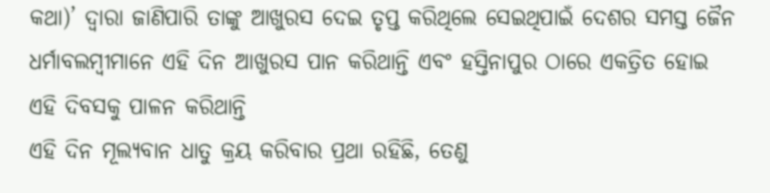କଥା)’ ଦ୍ବାରା ଜାଣିପାରି ତାଙ୍କୁ ଆଖୁରସ ଦେଇ ତୃପ୍ତ କରିଥିଲେ ସେଇଥିପାଇଁ ଦେଶର ସମସ୍ତ ଜୈନ ଧର୍ମାବଲମ୍ବୀମାନେ ଏହି ଦିନ ଆଖୁରସ ପାନ କରିଥାନ୍ତି ଏବଂ ହସ୍ତିନାପୁର ଠାରେ ଏକତ୍ରିତ ହୋଇ ଏହି ଦିବସକୁ ପାଳନ କରିଥାନ୍ତି
ଏହି ଦିନ ମୂଲ୍ୟବାନ ଧାତୁ କ୍ରୟ କରିବାର ପ୍ରଥା ରହିଛି, ତେଣୁ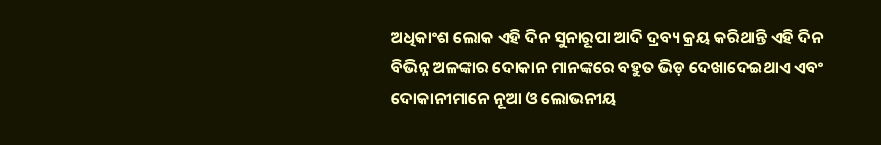ଅଧିକାଂଶ ଲୋକ ଏହି ଦିନ ସୁନାରୂପା ଆଦି ଦ୍ରବ୍ୟ କ୍ରୟ କରିଥାନ୍ତି ଏହି ଦିନ ବିଭିନ୍ନ ଅଳଙ୍କାର ଦୋକାନ ମାନଙ୍କରେ ବହୁତ ଭିଡ଼ ଦେଖାଦେଇଥାଏ ଏବଂ ଦୋକାନୀମାନେ ନୂଆ ଓ ଲୋଭନୀୟ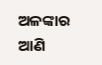ଅଳଙ୍କାର ଆଣି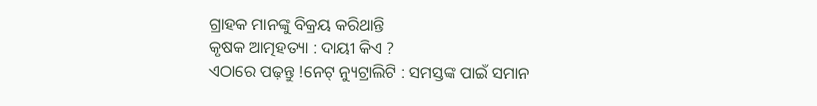ଗ୍ରାହକ ମାନଙ୍କୁ ବିକ୍ରୟ କରିଥାନ୍ତି
କୃଷକ ଆତ୍ମହତ୍ୟା : ଦାୟୀ କିଏ ?
ଏଠାରେ ପଢ଼ନ୍ତୁ !ନେଟ୍ ନ୍ୟୁଟ୍ରାଲିଟି : ସମସ୍ତଙ୍କ ପାଇଁ ସମାନ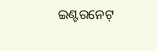ଇଣ୍ଟରନେଟ୍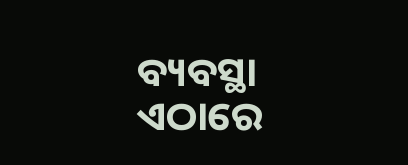ବ୍ୟବସ୍ଥା
ଏଠାରେ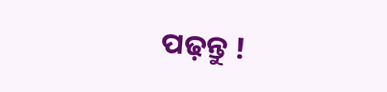ପଢ଼ନ୍ତୁ !